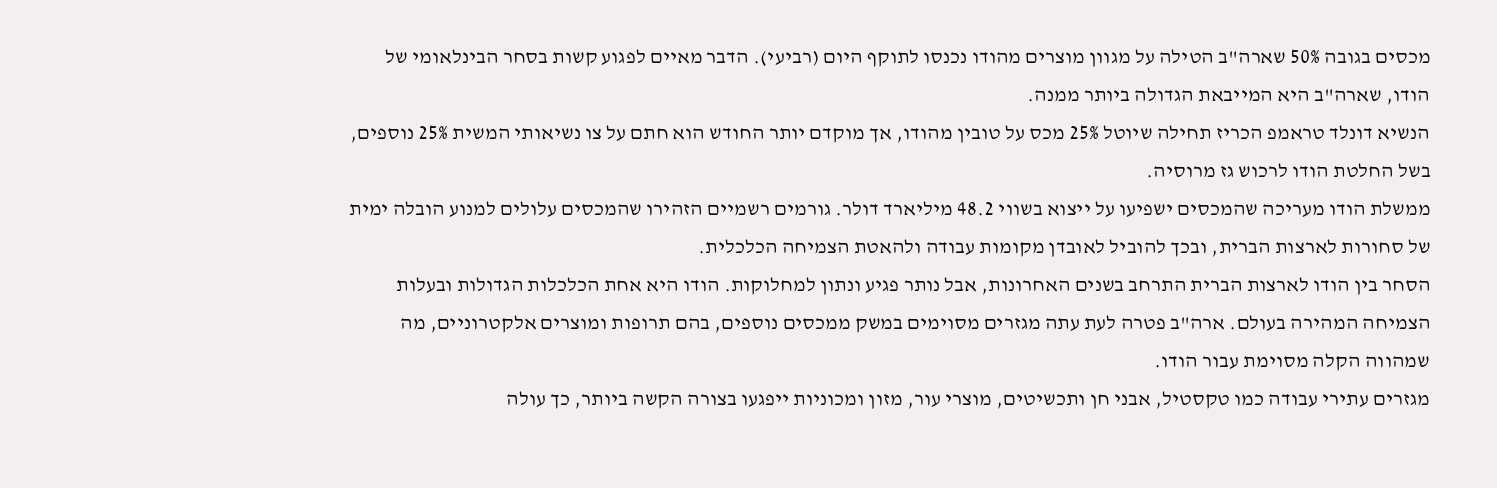מכסים בגובה 50% שארה"ב הטילה על מגוון מוצרים מהודו נכנסו לתוקף היום (רביעי). הדבר מאיים לפגוע קשות בסחר הבינלאומי של הודו, שארה"ב היא המייבאת הגדולה ביותר ממנה.
הנשיא דונלד טראמפ הכריז תחילה שיוטל 25% מכס על טובין מהודו, אך מוקדם יותר החודש הוא חתם על צו נשיאותי המשית 25% נוספים, בשל החלטת הודו לרכוש גז מרוסיה.
ממשלת הודו מעריכה שהמכסים ישפיעו על ייצוא בשווי 48.2 מיליארד דולר. גורמים רשמיים הזהירו שהמכסים עלולים למנוע הובלה ימית של סחורות לארצות הברית, ובכך להוביל לאובדן מקומות עבודה ולהאטת הצמיחה הכלכלית.
הסחר בין הודו לארצות הברית התרחב בשנים האחרונות, אבל נותר פגיע ונתון למחלוקות. הודו היא אחת הכלכלות הגדולות ובעלות הצמיחה המהירה בעולם. ארה"ב פטרה לעת עתה מגזרים מסוימים במשק ממכסים נוספים, בהם תרופות ומוצרים אלקטרוניים, מה שמהווה הקלה מסוימת עבור הודו.
מגזרים עתירי עבודה כמו טקסטיל, אבני חן ותכשיטים, מוצרי עור, מזון ומכוניות ייפגעו בצורה הקשה ביותר, כך עולה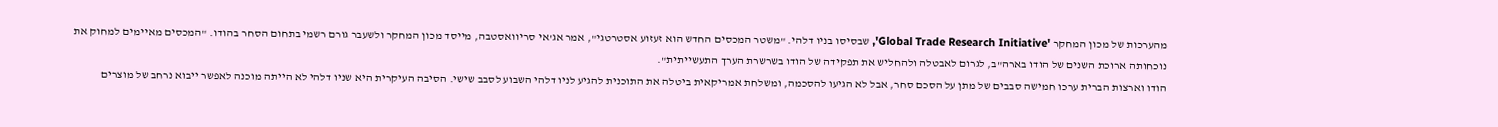מהערכות של מכון המחקר 'Global Trade Research Initiative', שבסיסו בניו דלהי. "משטר המכסים החדש הוא זעזוע אסטרטגי", אמר אג'אי סריוואסטבה, מייסד מכון המחקר ולשעבר גורם רשמי בתחום הסחר בהודו. "המכסים מאיימים למחוק את נוכחותה ארוכת השנים של הודו בארה"ב, לגרום לאבטלה ולהחליש את תפקידה של הודו בשרשרת הערך התעשייתית".
הודו וארצות הברית ערכו חמישה סבבים של מתן על הסכם סחר, אבל לא הגיעו להסכמה, ומשלחת אמריקאית ביטלה את התוכנית להגיע לניו דלהי השבוע לסבב שישי. הסיבה העיקרית היא שניו דלהי לא הייתה מוכנה לאפשר ייבוא נרחב של מוצרים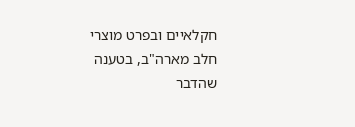חקלאיים ובפרט מוצרי חלב מארה"ב, בטענה שהדבר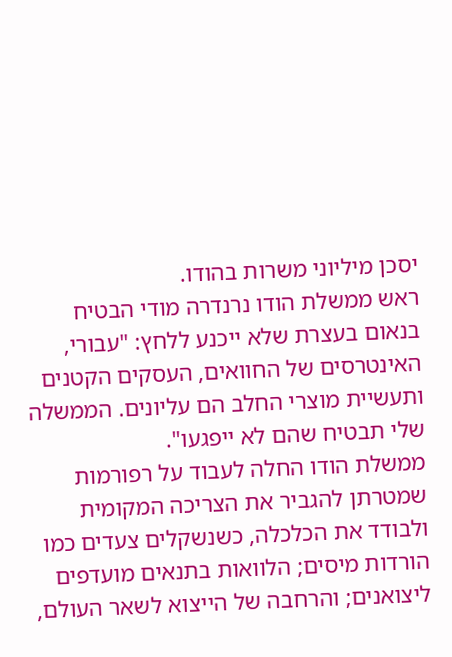יסכן מיליוני משרות בהודו.
ראש ממשלת הודו נרנדרה מודי הבטיח בנאום בעצרת שלא ייכנע ללחץ: "עבורי, האינטרסים של החוואים, העסקים הקטנים ותעשיית מוצרי החלב הם עליונים. הממשלה שלי תבטיח שהם לא ייפגעו".
ממשלת הודו החלה לעבוד על רפורמות שמטרתן להגביר את הצריכה המקומית ולבודד את הכלכלה, כשנשקלים צעדים כמו הורדות מיסים; הלוואות בתנאים מועדפים ליצואנים; והרחבה של הייצוא לשאר העולם,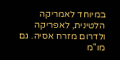במיוחד לאמריקה הלטינית, לאפריקה ולדרום מזרח אסיה. גם מו"מ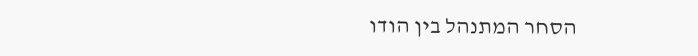הסחר המתנהל בין הודו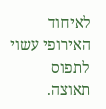לאיחוד האירופי עשוי לתפוס תאוצה.